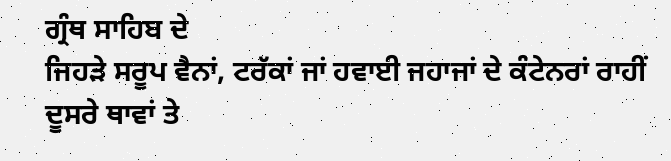ਗ੍ਰੰਥ ਸਾਹਿਬ ਦੇ
ਜਿਹੜੇ ਸਰੂਪ ਵੈਨਾਂ, ਟਰੱਕਾਂ ਜਾਂ ਹਵਾਈ ਜਹਾਜਾਂ ਦੇ ਕੰਟੇਨਰਾਂ ਰਾਹੀਂ ਦੂਸਰੇ ਥਾਵਾਂ ਤੇ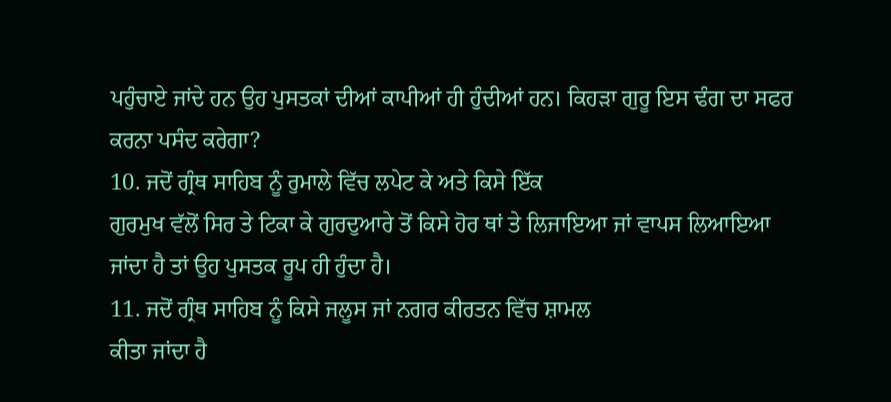ਪਹੁੰਚਾਏ ਜਾਂਦੇ ਹਨ ਉਹ ਪੁਸਤਕਾਂ ਦੀਆਂ ਕਾਪੀਆਂ ਹੀ ਹੁੰਦੀਆਂ ਹਨ। ਕਿਹੜਾ ਗੁਰੂ ਇਸ ਢੰਗ ਦਾ ਸਫਰ
ਕਰਨਾ ਪਸੰਦ ਕਰੇਗਾ?
10. ਜਦੋਂ ਗ੍ਰੰਥ ਸਾਹਿਬ ਨੂੰ ਰੁਮਾਲੇ ਵਿੱਚ ਲਪੇਟ ਕੇ ਅਤੇ ਕਿਸੇ ਇੱਕ
ਗੁਰਮੁਖ ਵੱਲੋਂ ਸਿਰ ਤੇ ਟਿਕਾ ਕੇ ਗੁਰਦੁਆਰੇ ਤੋਂ ਕਿਸੇ ਹੋਰ ਥਾਂ ਤੇ ਲਿਜਾਇਆ ਜਾਂ ਵਾਪਸ ਲਿਆਇਆ
ਜਾਂਦਾ ਹੈ ਤਾਂ ਉਹ ਪੁਸਤਕ ਰੂਪ ਹੀ ਹੁੰਦਾ ਹੈ।
11. ਜਦੋਂ ਗ੍ਰੰਥ ਸਾਹਿਬ ਨੂੰ ਕਿਸੇ ਜਲੂਸ ਜਾਂ ਨਗਰ ਕੀਰਤਨ ਵਿੱਚ ਸ਼ਾਮਲ
ਕੀਤਾ ਜਾਂਦਾ ਹੈ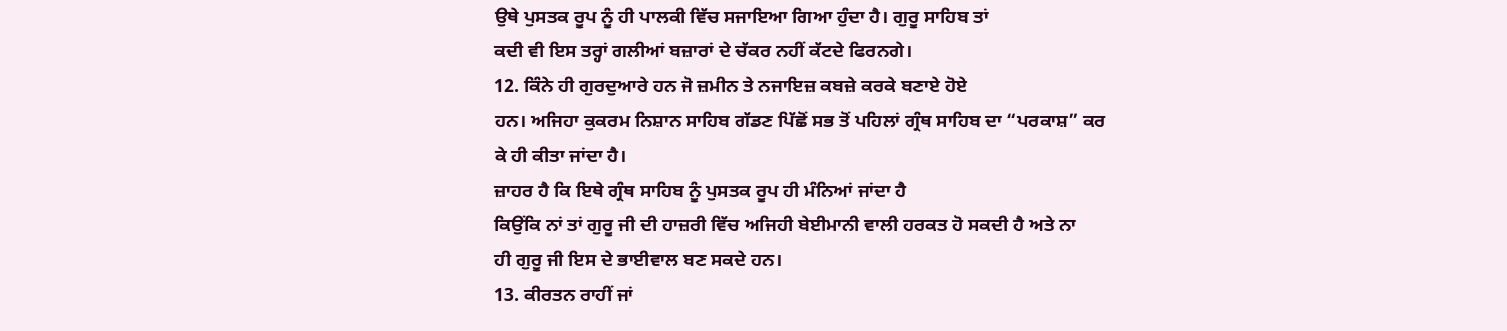ਉਥੇ ਪੁਸਤਕ ਰੂਪ ਨੂੰ ਹੀ ਪਾਲਕੀ ਵਿੱਚ ਸਜਾਇਆ ਗਿਆ ਹੁੰਦਾ ਹੈ। ਗੁਰੂ ਸਾਹਿਬ ਤਾਂ
ਕਦੀ ਵੀ ਇਸ ਤਰ੍ਹਾਂ ਗਲੀਆਂ ਬਜ਼ਾਰਾਂ ਦੇ ਚੱਕਰ ਨਹੀਂ ਕੱਟਦੇ ਫਿਰਨਗੇ।
12. ਕਿੰਨੇ ਹੀ ਗੁਰਦੁਆਰੇ ਹਨ ਜੋ ਜ਼ਮੀਨ ਤੇ ਨਜਾਇਜ਼ ਕਬਜ਼ੇ ਕਰਕੇ ਬਣਾਏ ਹੋਏ
ਹਨ। ਅਜਿਹਾ ਕੁਕਰਮ ਨਿਸ਼ਾਨ ਸਾਹਿਬ ਗੱਡਣ ਪਿੱਛੋਂ ਸਭ ਤੋਂ ਪਹਿਲਾਂ ਗ੍ਰੰਥ ਸਾਹਿਬ ਦਾ “ਪਰਕਾਸ਼” ਕਰ
ਕੇ ਹੀ ਕੀਤਾ ਜਾਂਦਾ ਹੈ।
ਜ਼ਾਹਰ ਹੈ ਕਿ ਇਥੇ ਗ੍ਰੰਥ ਸਾਹਿਬ ਨੂੰ ਪੁਸਤਕ ਰੂਪ ਹੀ ਮੰਨਿਆਂ ਜਾਂਦਾ ਹੈ
ਕਿਉਂਕਿ ਨਾਂ ਤਾਂ ਗੁਰੂ ਜੀ ਦੀ ਹਾਜ਼ਰੀ ਵਿੱਚ ਅਜਿਹੀ ਬੇਈਮਾਨੀ ਵਾਲੀ ਹਰਕਤ ਹੋ ਸਕਦੀ ਹੈ ਅਤੇ ਨਾ
ਹੀ ਗੁਰੂ ਜੀ ਇਸ ਦੇ ਭਾਈਵਾਲ ਬਣ ਸਕਦੇ ਹਨ।
13. ਕੀਰਤਨ ਰਾਹੀਂ ਜਾਂ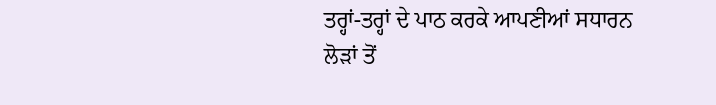ਤਰ੍ਹਾਂ-ਤਰ੍ਹਾਂ ਦੇ ਪਾਠ ਕਰਕੇ ਆਪਣੀਆਂ ਸਧਾਰਨ
ਲੋੜਾਂ ਤੋਂ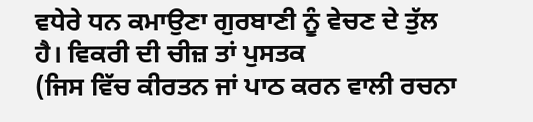ਵਧੇਰੇ ਧਨ ਕਮਾਉਣਾ ਗੁਰਬਾਣੀ ਨੂੰ ਵੇਚਣ ਦੇ ਤੁੱਲ ਹੈ। ਵਿਕਰੀ ਦੀ ਚੀਜ਼ ਤਾਂ ਪੁਸਤਕ
(ਜਿਸ ਵਿੱਚ ਕੀਰਤਨ ਜਾਂ ਪਾਠ ਕਰਨ ਵਾਲੀ ਰਚਨਾ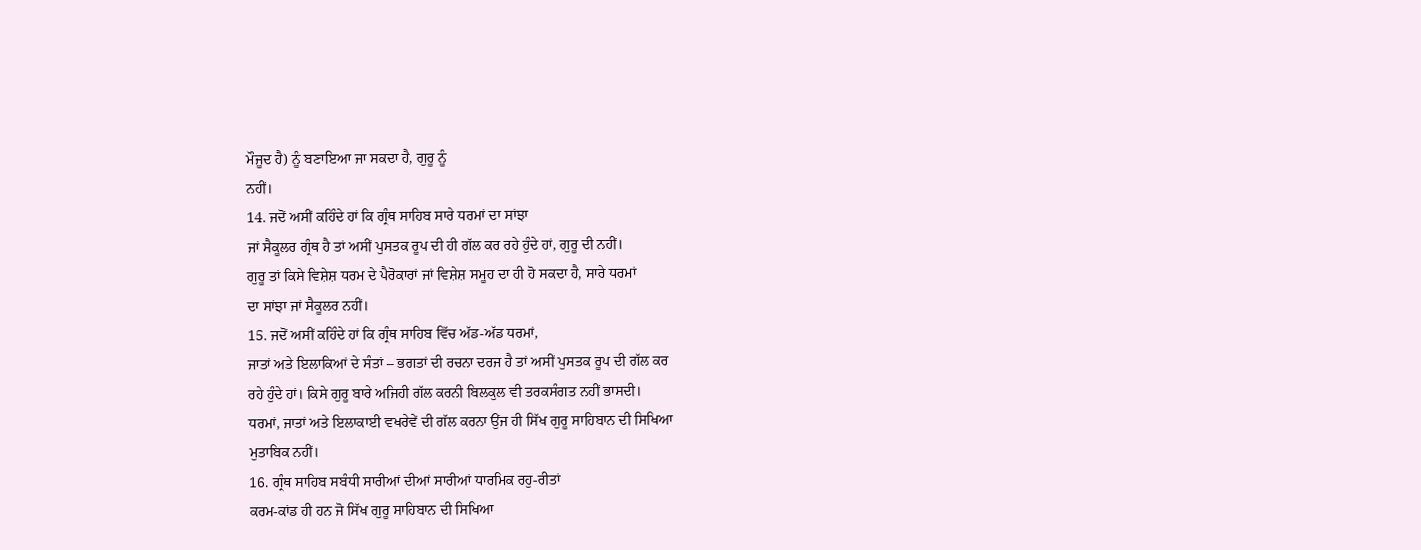ਮੌਜੂਦ ਹੈ) ਨੂੰ ਬਣਾਇਆ ਜਾ ਸਕਦਾ ਹੈ, ਗੁਰੂ ਨੂੰ
ਨਹੀਂ।
14. ਜਦੋਂ ਅਸੀਂ ਕਹਿੰਦੇ ਹਾਂ ਕਿ ਗ੍ਰੰਥ ਸਾਹਿਬ ਸਾਰੇ ਧਰਮਾਂ ਦਾ ਸਾਂਝਾ
ਜਾਂ ਸੈਕੂਲਰ ਗ੍ਰੰਥ ਹੈ ਤਾਂ ਅਸੀਂ ਪੁਸਤਕ ਰੂਪ ਦੀ ਹੀ ਗੱਲ ਕਰ ਰਹੇ ਹੁੰਦੇ ਹਾਂ, ਗੁਰੂ ਦੀ ਨਹੀਂ।
ਗੁਰੂ ਤਾਂ ਕਿਸੇ ਵਿਸ਼ੇਸ਼ ਧਰਮ ਦੇ ਪੈਰੋਕਾਰਾਂ ਜਾਂ ਵਿਸ਼ੇਸ਼ ਸਮੂਹ ਦਾ ਹੀ ਹੋ ਸਕਦਾ ਹੈ, ਸਾਰੇ ਧਰਮਾਂ
ਦਾ ਸਾਂਝਾ ਜਾਂ ਸੈਕੂਲਰ ਨਹੀਂ।
15. ਜਦੋਂ ਅਸੀਂ ਕਹਿੰਦੇ ਹਾਂ ਕਿ ਗ੍ਰੰਥ ਸਾਹਿਬ ਵਿੱਚ ਅੱਡ-ਅੱਡ ਧਰਮਾਂ,
ਜਾਤਾਂ ਅਤੇ ਇਲਾਕਿਆਂ ਦੇ ਸੰਤਾਂ – ਭਗਤਾਂ ਦੀ ਰਚਨਾ ਦਰਜ ਹੈ ਤਾਂ ਅਸੀਂ ਪੁਸਤਕ ਰੂਪ ਦੀ ਗੱਲ ਕਰ
ਰਹੇ ਹੁੰਦੇ ਹਾਂ। ਕਿਸੇ ਗੁਰੂ ਬਾਰੇ ਅਜਿਹੀ ਗੱਲ ਕਰਨੀ ਬਿਲਕੁਲ ਵੀ ਤਰਕਸੰਗਤ ਨਹੀਂ ਭਾਸਦੀ।
ਧਰਮਾਂ, ਜਾਤਾਂ ਅਤੇ ਇਲਾਕਾਈ ਵਖਰੇਵੇਂ ਦੀ ਗੱਲ ਕਰਨਾ ਉਂਜ ਹੀ ਸਿੱਖ ਗੁਰੂ ਸਾਹਿਬਾਨ ਦੀ ਸਿਖਿਆ
ਮੁਤਾਬਿਕ ਨਹੀਂ।
16. ਗ੍ਰੰਥ ਸਾਹਿਬ ਸਬੰਧੀ ਸਾਰੀਆਂ ਦੀਆਂ ਸਾਰੀਆਂ ਧਾਰਮਿਕ ਰਹੁ-ਰੀਤਾਂ
ਕਰਮ-ਕਾਂਡ ਹੀ ਹਨ ਜੋ ਸਿੱਖ ਗੁਰੂ ਸਾਹਿਬਾਨ ਦੀ ਸਿਖਿਆ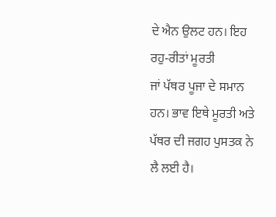ਦੇ ਐਨ ਉਲਟ ਹਨ। ਇਹ ਰਹੁ-ਰੀਤਾਂ ਮੂਰਤੀ
ਜਾਂ ਪੱਥਰ ਪੂਜਾ ਦੇ ਸਮਾਨ ਹਨ। ਭਾਵ ਇਥੇ ਮੂਰਤੀ ਅਤੇ ਪੱਥਰ ਦੀ ਜਗਹ ਪੁਸਤਕ ਨੇ ਲੈ ਲਈ ਹੈ।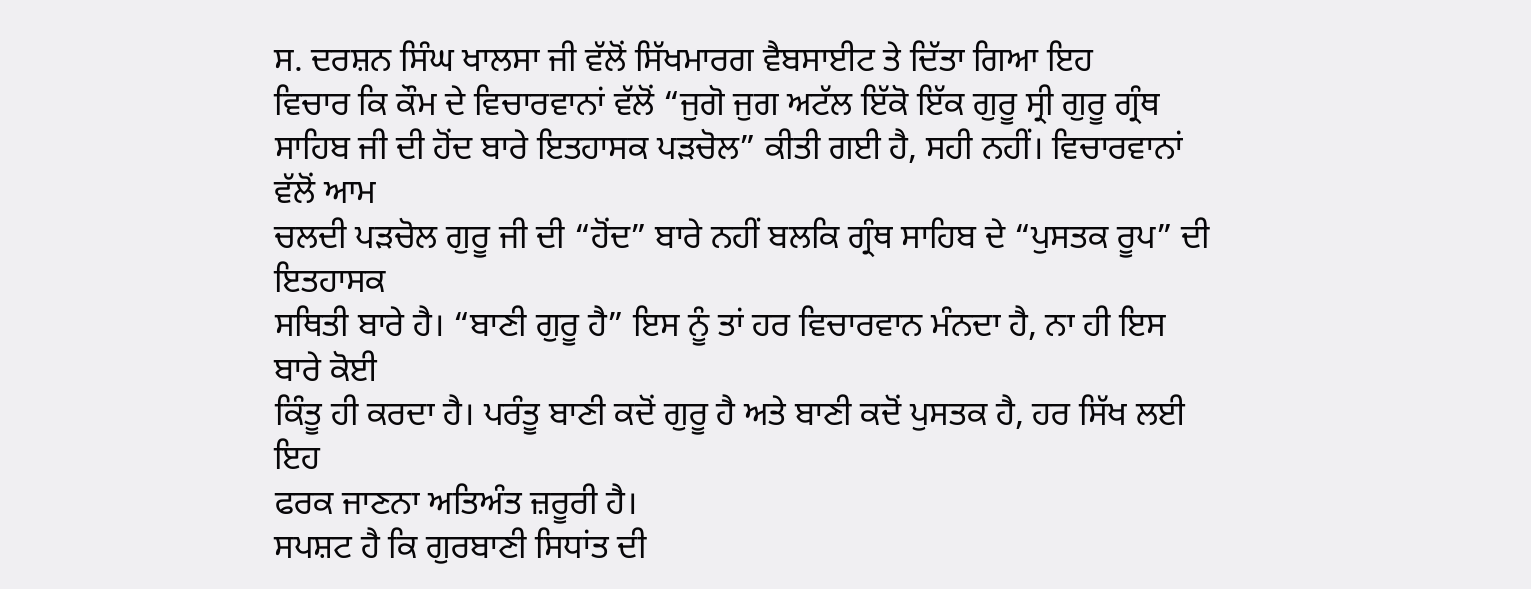ਸ. ਦਰਸ਼ਨ ਸਿੰਘ ਖਾਲਸਾ ਜੀ ਵੱਲੋਂ ਸਿੱਖਮਾਰਗ ਵੈਬਸਾਈਟ ਤੇ ਦਿੱਤਾ ਗਿਆ ਇਹ
ਵਿਚਾਰ ਕਿ ਕੌਮ ਦੇ ਵਿਚਾਰਵਾਨਾਂ ਵੱਲੋਂ “ਜੁਗੋ ਜੁਗ ਅਟੱਲ ਇੱਕੋ ਇੱਕ ਗੁਰੂ ਸ੍ਰੀ ਗੁਰੂ ਗ੍ਰੰਥ
ਸਾਹਿਬ ਜੀ ਦੀ ਹੋਂਦ ਬਾਰੇ ਇਤਹਾਸਕ ਪੜਚੋਲ” ਕੀਤੀ ਗਈ ਹੈ, ਸਹੀ ਨਹੀਂ। ਵਿਚਾਰਵਾਨਾਂ ਵੱਲੋਂ ਆਮ
ਚਲਦੀ ਪੜਚੋਲ ਗੁਰੂ ਜੀ ਦੀ “ਹੋਂਦ” ਬਾਰੇ ਨਹੀਂ ਬਲਕਿ ਗ੍ਰੰਥ ਸਾਹਿਬ ਦੇ “ਪੁਸਤਕ ਰੂਪ” ਦੀ ਇਤਹਾਸਕ
ਸਥਿਤੀ ਬਾਰੇ ਹੈ। “ਬਾਣੀ ਗੁਰੂ ਹੈ” ਇਸ ਨੂੰ ਤਾਂ ਹਰ ਵਿਚਾਰਵਾਨ ਮੰਨਦਾ ਹੈ, ਨਾ ਹੀ ਇਸ ਬਾਰੇ ਕੋਈ
ਕਿੰਤੂ ਹੀ ਕਰਦਾ ਹੈ। ਪਰੰਤੂ ਬਾਣੀ ਕਦੋਂ ਗੁਰੂ ਹੈ ਅਤੇ ਬਾਣੀ ਕਦੋਂ ਪੁਸਤਕ ਹੈ, ਹਰ ਸਿੱਖ ਲਈ ਇਹ
ਫਰਕ ਜਾਣਨਾ ਅਤਿਅੰਤ ਜ਼ਰੂਰੀ ਹੈ।
ਸਪਸ਼ਟ ਹੈ ਕਿ ਗੁਰਬਾਣੀ ਸਿਧਾਂਤ ਦੀ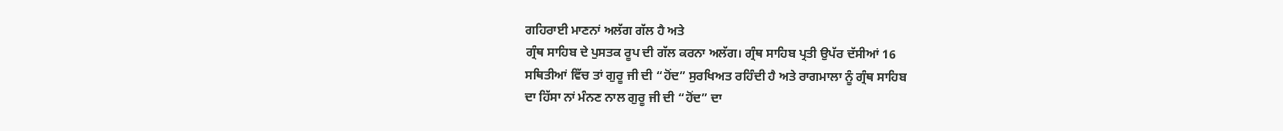ਗਹਿਰਾਈ ਮਾਣਨਾਂ ਅਲੱਗ ਗੱਲ ਹੈ ਅਤੇ
ਗ੍ਰੰਥ ਸਾਹਿਬ ਦੇ ਪੁਸਤਕ ਰੂਪ ਦੀ ਗੱਲ ਕਰਨਾ ਅਲੱਗ। ਗ੍ਰੰਥ ਸਾਹਿਬ ਪ੍ਰਤੀ ਉਪੱਰ ਦੱਸੀਆਂ 16
ਸਥਿਤੀਆਂ ਵਿੱਚ ਤਾਂ ਗੁਰੂ ਜੀ ਦੀ “ਹੋਂਦ” ਸੁਰਖਿਅਤ ਰਹਿੰਦੀ ਹੈ ਅਤੇ ਰਾਗਮਾਲਾ ਨੂੰ ਗ੍ਰੰਥ ਸਾਹਿਬ
ਦਾ ਹਿੱਸਾ ਨਾਂ ਮੰਨਣ ਨਾਲ ਗੁਰੂ ਜੀ ਦੀ “ਹੋਂਦ” ਦਾ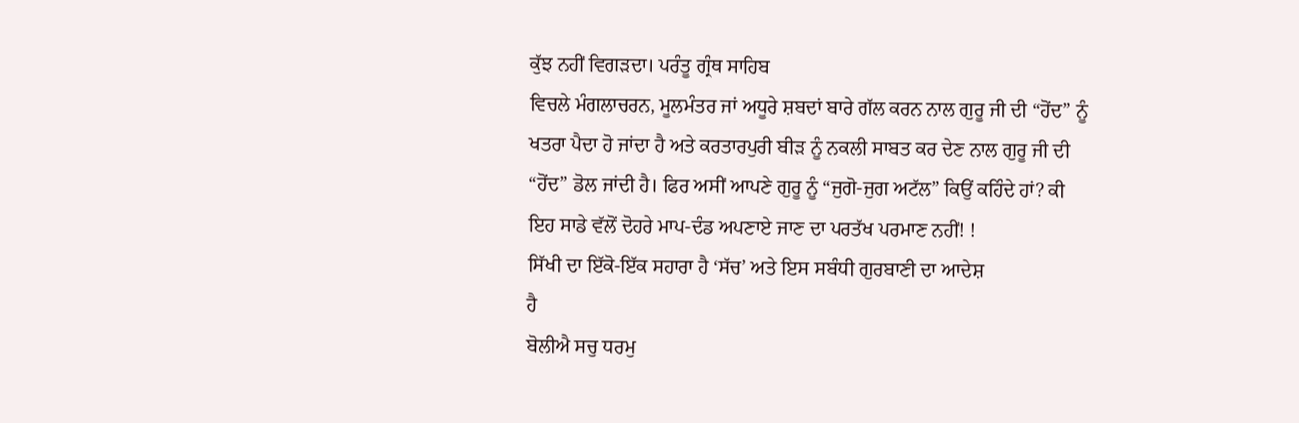ਕੁੱਝ ਨਹੀਂ ਵਿਗੜਦਾ। ਪਰੰਤੂ ਗ੍ਰੰਥ ਸਾਹਿਬ
ਵਿਚਲੇ ਮੰਗਲਾਚਰਨ, ਮੂਲਮੰਤਰ ਜਾਂ ਅਧੂਰੇ ਸ਼ਬਦਾਂ ਬਾਰੇ ਗੱਲ ਕਰਨ ਨਾਲ ਗੁਰੂ ਜੀ ਦੀ “ਹੋਂਦ” ਨੂੰ
ਖਤਰਾ ਪੈਦਾ ਹੋ ਜਾਂਦਾ ਹੈ ਅਤੇ ਕਰਤਾਰਪੁਰੀ ਬੀੜ ਨੂੰ ਨਕਲੀ ਸਾਬਤ ਕਰ ਦੇਣ ਨਾਲ ਗੁਰੂ ਜੀ ਦੀ
“ਹੋਂਦ” ਡੋਲ ਜਾਂਦੀ ਹੈ। ਫਿਰ ਅਸੀਂ ਆਪਣੇ ਗੁਰੂ ਨੂੰ “ਜੁਗੋ-ਜੁਗ ਅਟੱਲ” ਕਿਉਂ ਕਹਿੰਦੇ ਹਾਂ? ਕੀ
ਇਹ ਸਾਡੇ ਵੱਲੋਂ ਦੋਹਰੇ ਮਾਪ-ਦੰਡ ਅਪਣਾਏ ਜਾਣ ਦਾ ਪਰਤੱਖ ਪਰਮਾਣ ਨਹੀਂ! !
ਸਿੱਖੀ ਦਾ ਇੱਕੋ-ਇੱਕ ਸਹਾਰਾ ਹੈ ‘ਸੱਚ’ ਅਤੇ ਇਸ ਸਬੰਧੀ ਗੁਰਬਾਣੀ ਦਾ ਆਦੇਸ਼
ਹੈ
ਬੋਲੀਐ ਸਚੁ ਧਰਮੁ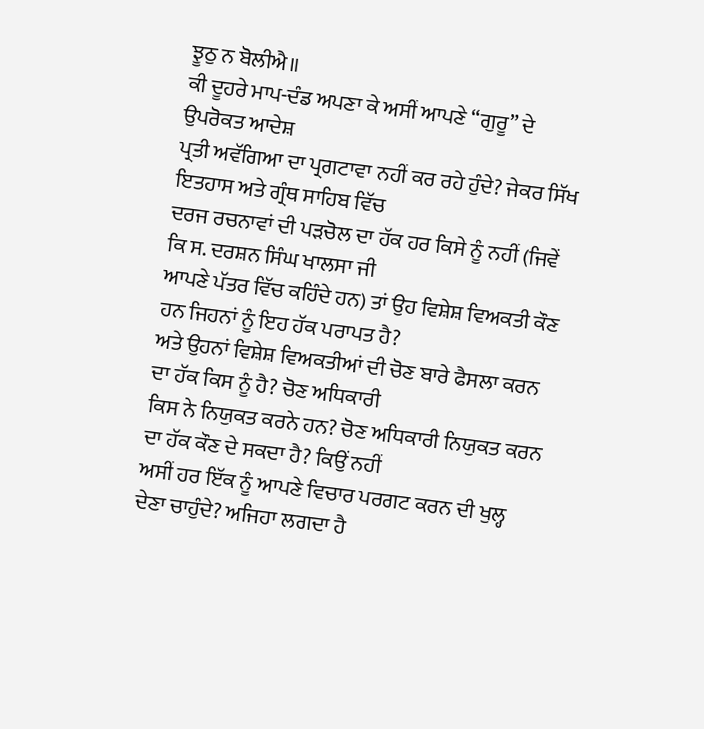ਝੂਠੁ ਨ ਬੋਲੀਐ॥
ਕੀ ਦੂਹਰੇ ਮਾਪ-ਦੰਡ ਅਪਣਾ ਕੇ ਅਸੀਂ ਆਪਣੇ “ਗੁਰੂ” ਦੇ ਉਪਰੋਕਤ ਆਦੇਸ਼
ਪ੍ਰਤੀ ਅਵੱਗਿਆ ਦਾ ਪ੍ਰਗਟਾਵਾ ਨਹੀਂ ਕਰ ਰਹੇ ਹੁੰਦੇ? ਜੇਕਰ ਸਿੱਖ ਇਤਹਾਸ ਅਤੇ ਗ੍ਰੰਥ ਸਾਹਿਬ ਵਿੱਚ
ਦਰਜ ਰਚਨਾਵਾਂ ਦੀ ਪੜਚੋਲ ਦਾ ਹੱਕ ਹਰ ਕਿਸੇ ਨੂੰ ਨਹੀਂ (ਜਿਵੇਂ ਕਿ ਸ. ਦਰਸ਼ਨ ਸਿੰਘ ਖਾਲਸਾ ਜੀ
ਆਪਣੇ ਪੱਤਰ ਵਿੱਚ ਕਹਿੰਦੇ ਹਨ) ਤਾਂ ਉਹ ਵਿਸ਼ੇਸ਼ ਵਿਅਕਤੀ ਕੌਣ ਹਨ ਜਿਹਨਾਂ ਨੂੰ ਇਹ ਹੱਕ ਪਰਾਪਤ ਹੈ?
ਅਤੇ ਉਹਨਾਂ ਵਿਸ਼ੇਸ਼ ਵਿਅਕਤੀਆਂ ਦੀ ਚੋਣ ਬਾਰੇ ਫੈਸਲਾ ਕਰਨ ਦਾ ਹੱਕ ਕਿਸ ਨੂੰ ਹੈ? ਚੋਣ ਅਧਿਕਾਰੀ
ਕਿਸ ਨੇ ਨਿਯੁਕਤ ਕਰਨੇ ਹਨ? ਚੋਣ ਅਧਿਕਾਰੀ ਨਿਯੁਕਤ ਕਰਨ ਦਾ ਹੱਕ ਕੌਣ ਦੇ ਸਕਦਾ ਹੈ? ਕਿਉਂ ਨਹੀਂ
ਅਸੀਂ ਹਰ ਇੱਕ ਨੂੰ ਆਪਣੇ ਵਿਚਾਰ ਪਰਗਟ ਕਰਨ ਦੀ ਖੁਲ੍ਹ ਦੇਣਾ ਚਾਹੁੰਦੇ? ਅਜਿਹਾ ਲਗਦਾ ਹੈ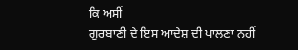ਕਿ ਅਸੀਂ
ਗੁਰਬਾਣੀ ਦੇ ਇਸ ਆਦੇਸ਼ ਦੀ ਪਾਲਣਾ ਨਹੀਂ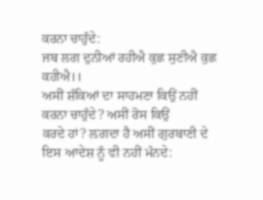ਕਰਨਾ ਚਾਹੁੰਦੇ:
ਜਬ ਲਗ ਦੁਨੀਆਂ ਰਹੀਐ ਕੁਛ ਸੁਣੀਐ ਕੁਛ ਕਹੀਐ।।
ਅਸੀਂ ਸ਼ੰਕਿਆਂ ਦਾ ਸਾਹਮਣਾ ਕਿਉਂ ਨਹੀਂ ਕਰਨਾ ਚਾਹੁੰਦੇ? ਅਸੀਂ ਰੋਸ ਕਿਉਂ
ਕਰਦੇ ਹਾਂ? ਲ਼ਗਦਾ ਹੈ ਅਸੀਂ ਗੁਰਬਾਣੀ ਦੇ ਇਸ ਆਦੇਸ਼ ਨੂੰ ਵੀ ਨਹੀਂ ਮੰਨਦੇ: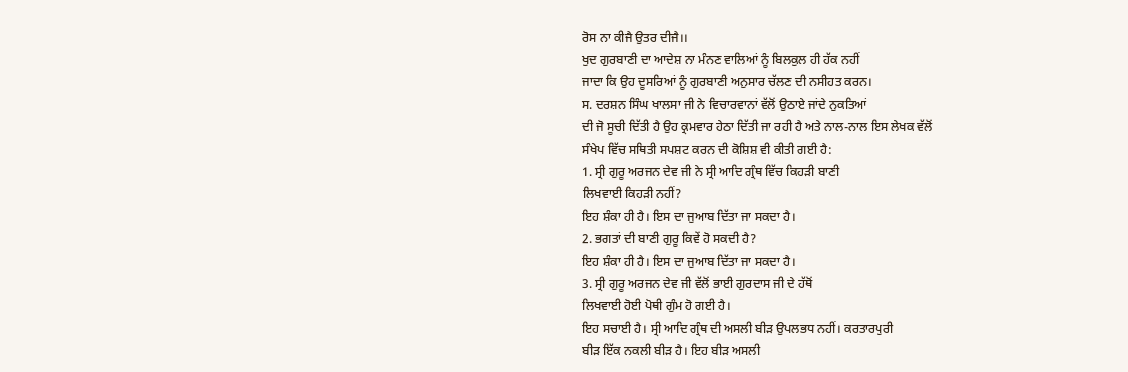ਰੋਸ ਨਾ ਕੀਜੈ ਉਤਰ ਦੀਜੈ।।
ਖੁਦ ਗੁਰਬਾਣੀ ਦਾ ਆਦੇਸ਼ ਨਾ ਮੰਨਣ ਵਾਲਿਆਂ ਨੂੰ ਬਿਲਕੁਲ ਹੀ ਹੱਕ ਨਹੀਂ
ਜਾਦਾ ਕਿ ਉਹ ਦੂਸਰਿਆਂ ਨੂੰ ਗੁਰਬਾਣੀ ਅਨੁਸਾਰ ਚੱਲਣ ਦੀ ਨਸੀਹਤ ਕਰਨ।
ਸ. ਦਰਸ਼ਨ ਸਿੰਘ ਖਾਲਸਾ ਜੀ ਨੇ ਵਿਚਾਰਵਾਨਾਂ ਵੱਲੋਂ ਉਠਾਏ ਜਾਂਦੇ ਨੁਕਤਿਆਂ
ਦੀ ਜੋ ਸੂਚੀ ਦਿੱਤੀ ਹੈ ਉਹ ਕ੍ਰਮਵਾਰ ਹੇਠਾ ਦਿੱਤੀ ਜਾ ਰਹੀ ਹੈ ਅਤੇ ਨਾਲ-ਨਾਲ ਇਸ ਲੇਖਕ ਵੱਲੋਂ
ਸੰਖੇਪ ਵਿੱਚ ਸਥਿਤੀ ਸਪਸ਼ਟ ਕਰਨ ਦੀ ਕੋਸ਼ਿਸ਼ ਵੀ ਕੀਤੀ ਗਈ ਹੈ:
1. ਸ੍ਰੀ ਗੁਰੂ ਅਰਜਨ ਦੇਵ ਜੀ ਨੇ ਸ੍ਰੀ ਆਦਿ ਗ੍ਰੰਥ ਵਿੱਚ ਕਿਹੜੀ ਬਾਣੀ
ਲਿਖਵਾਈ ਕਿਹੜੀ ਨਹੀਂ?
ਇਹ ਸ਼ੰਕਾ ਹੀ ਹੈ। ਇਸ ਦਾ ਜੁਆਬ ਦਿੱਤਾ ਜਾ ਸਕਦਾ ਹੈ।
2. ਭਗਤਾਂ ਦੀ ਬਾਣੀ ਗੁਰੂ ਕਿਵੇਂ ਹੋ ਸਕਦੀ ਹੈ?
ਇਹ ਸ਼ੰਕਾ ਹੀ ਹੈ। ਇਸ ਦਾ ਜੁਆਬ ਦਿੱਤਾ ਜਾ ਸਕਦਾ ਹੈ।
3. ਸ੍ਰੀ ਗੁਰੂ ਅਰਜਨ ਦੇਵ ਜੀ ਵੱਲੋਂ ਭਾਈ ਗੁਰਦਾਸ ਜੀ ਦੇ ਹੱਥੋਂ
ਲਿਖਵਾਈ ਹੋਈ ਪੋਥੀ ਗੁੰਮ ਹੋ ਗਈ ਹੈ।
ਇਹ ਸਚਾਈ ਹੈ। ਸ੍ਰੀ ਆਦਿ ਗ੍ਰੰਥ ਦੀ ਅਸਲੀ ਬੀੜ ਉਪਲਭਧ ਨਹੀਂ। ਕਰਤਾਰਪੁਰੀ
ਬੀੜ ਇੱਕ ਨਕਲੀ ਬੀੜ ਹੈ। ਇਹ ਬੀੜ ਅਸਲੀ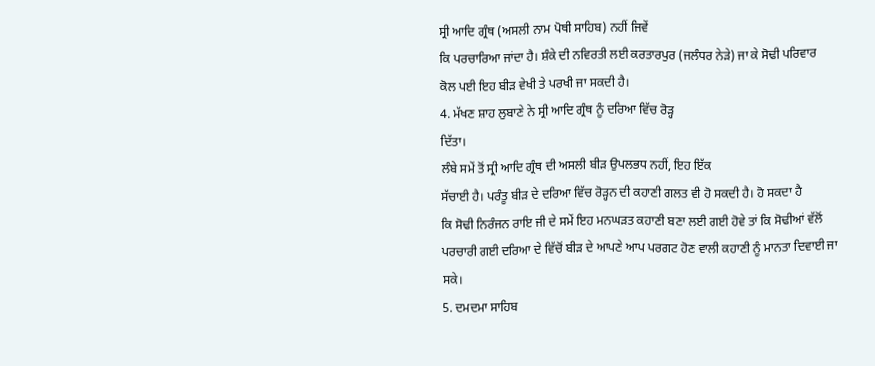ਸ੍ਰੀ ਆਦਿ ਗ੍ਰੰਥ (ਅਸਲੀ ਨਾਮ ਪੋਥੀ ਸਾਹਿਬ) ਨਹੀਂ ਜਿਵੇਂ
ਕਿ ਪਰਚਾਰਿਆ ਜਾਂਦਾ ਹੈ। ਸ਼ੰਕੇ ਦੀ ਨਵਿਰਤੀ ਲਈ ਕਰਤਾਰਪੁਰ (ਜਲੰਧਰ ਨੇੜੇ) ਜਾ ਕੇ ਸੋਢੀ ਪਰਿਵਾਰ
ਕੋਲ ਪਈ ਇਹ ਬੀੜ ਵੇਖੀ ਤੇ ਪਰਖੀ ਜਾ ਸਕਦੀ ਹੈ।
4. ਮੱਖਣ ਸ਼ਾਹ ਲੁਬਾਣੇ ਨੇ ਸ੍ਰੀ ਆਦਿ ਗ੍ਰੰਥ ਨੂੰ ਦਰਿਆ ਵਿੱਚ ਰੋੜ੍ਹ
ਦਿੱਤਾ।
ਲੰਬੇ ਸਮੇਂ ਤੋਂ ਸ੍ਰੀ ਆਦਿ ਗ੍ਰੰਥ ਦੀ ਅਸਲੀ ਬੀੜ ਉਪਲਭਧ ਨਹੀਂ, ਇਹ ਇੱਕ
ਸੱਚਾਈ ਹੈ। ਪਰੰਤੂ ਬੀੜ ਦੇ ਦਰਿਆ ਵਿੱਚ ਰੋੜ੍ਹਨ ਦੀ ਕਹਾਣੀ ਗਲਤ ਵੀ ਹੋ ਸਕਦੀ ਹੈ। ਹੋ ਸਕਦਾ ਹੈ
ਕਿ ਸੋਢੀ ਨਿਰੰਜਨ ਰਾਇ ਜੀ ਦੇ ਸਮੇਂ ਇਹ ਮਨਘੜਤ ਕਹਾਣੀ ਬਣਾ ਲਈ ਗਈ ਹੋਵੇ ਤਾਂ ਕਿ ਸੋਢੀਆਂ ਵੱਲੋਂ
ਪਰਚਾਰੀ ਗਈ ਦਰਿਆ ਦੇ ਵਿੱਚੋਂ ਬੀੜ ਦੇ ਆਪਣੇ ਆਪ ਪਰਗਟ ਹੋਣ ਵਾਲੀ ਕਹਾਣੀ ਨੂੰ ਮਾਨਤਾ ਦਿਵਾਈ ਜਾ
ਸਕੇ।
5. ਦਮਦਮਾ ਸਾਹਿਬ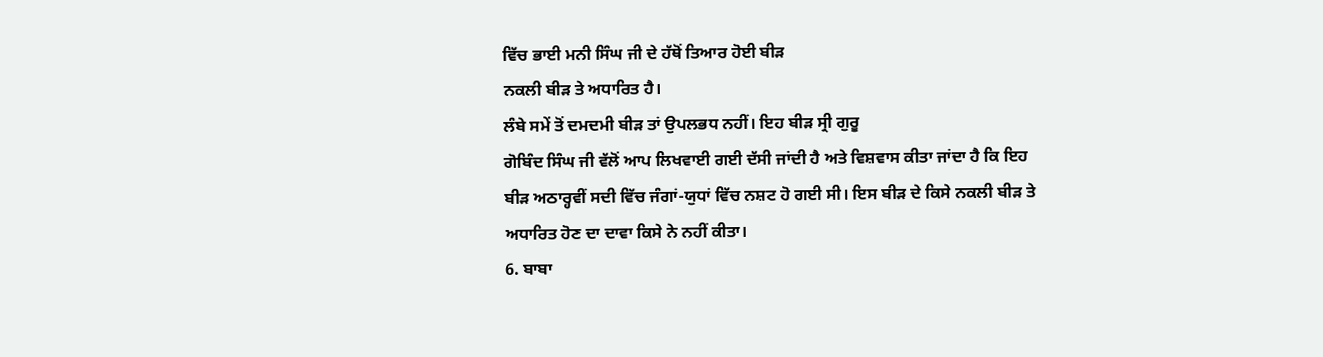ਵਿੱਚ ਭਾਈ ਮਨੀ ਸਿੰਘ ਜੀ ਦੇ ਹੱਥੋਂ ਤਿਆਰ ਹੋਈ ਬੀੜ
ਨਕਲੀ ਬੀੜ ਤੇ ਅਧਾਰਿਤ ਹੈ।
ਲੰਬੇ ਸਮੇਂ ਤੋਂ ਦਮਦਮੀ ਬੀੜ ਤਾਂ ਉਪਲਭਧ ਨਹੀਂ। ਇਹ ਬੀੜ ਸ੍ਰੀ ਗੁਰੂ
ਗੋਬਿੰਦ ਸਿੰਘ ਜੀ ਵੱਲੋਂ ਆਪ ਲਿਖਵਾਈ ਗਈ ਦੱਸੀ ਜਾਂਦੀ ਹੈ ਅਤੇ ਵਿਸ਼ਵਾਸ ਕੀਤਾ ਜਾਂਦਾ ਹੈ ਕਿ ਇਹ
ਬੀੜ ਅਠਾਰ੍ਹਵੀਂ ਸਦੀ ਵਿੱਚ ਜੰਗਾਂ-ਯੁਧਾਂ ਵਿੱਚ ਨਸ਼ਟ ਹੋ ਗਈ ਸੀ। ਇਸ ਬੀੜ ਦੇ ਕਿਸੇ ਨਕਲੀ ਬੀੜ ਤੇ
ਅਧਾਰਿਤ ਹੋਣ ਦਾ ਦਾਵਾ ਕਿਸੇ ਨੇ ਨਹੀਂ ਕੀਤਾ।
6. ਬਾਬਾ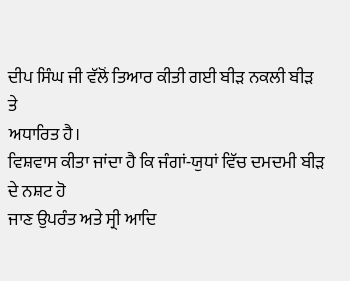ਦੀਪ ਸਿੰਘ ਜੀ ਵੱਲੋਂ ਤਿਆਰ ਕੀਤੀ ਗਈ ਬੀੜ ਨਕਲੀ ਬੀੜ ਤੇ
ਅਧਾਰਿਤ ਹੈ।
ਵਿਸ਼ਵਾਸ ਕੀਤਾ ਜਾਂਦਾ ਹੈ ਕਿ ਜੰਗਾਂ-ਯੁਧਾਂ ਵਿੱਚ ਦਮਦਮੀ ਬੀੜ ਦੇ ਨਸ਼ਟ ਹੋ
ਜਾਣ ਉਪਰੰਤ ਅਤੇ ਸ੍ਰੀ ਆਦਿ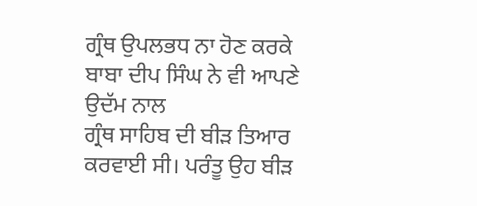ਗ੍ਰੰਥ ਉਪਲਭਧ ਨਾ ਹੋਣ ਕਰਕੇ ਬਾਬਾ ਦੀਪ ਸਿੰਘ ਨੇ ਵੀ ਆਪਣੇ ਉਦੱਮ ਨਾਲ
ਗ੍ਰੰਥ ਸਾਹਿਬ ਦੀ ਬੀੜ ਤਿਆਰ ਕਰਵਾਈ ਸੀ। ਪਰੰਤੂ ਉਹ ਬੀੜ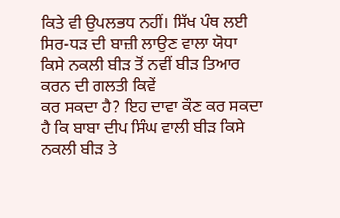ਕਿਤੇ ਵੀ ਉਪਲਭਧ ਨਹੀਂ। ਸਿੱਖ ਪੰਥ ਲਈ
ਸਿਰ-ਧੜ ਦੀ ਬਾਜ਼ੀ ਲਾਉਣ ਵਾਲਾ ਯੋਧਾ ਕਿਸੇ ਨਕਲੀ ਬੀੜ ਤੋਂ ਨਵੀਂ ਬੀੜ ਤਿਆਰ ਕਰਨ ਦੀ ਗਲਤੀ ਕਿਵੇਂ
ਕਰ ਸਕਦਾ ਹੈ? ਇਹ ਦਾਵਾ ਕੌਣ ਕਰ ਸਕਦਾ ਹੈ ਕਿ ਬਾਬਾ ਦੀਪ ਸਿੰਘ ਵਾਲੀ ਬੀੜ ਕਿਸੇ ਨਕਲੀ ਬੀੜ ਤੇ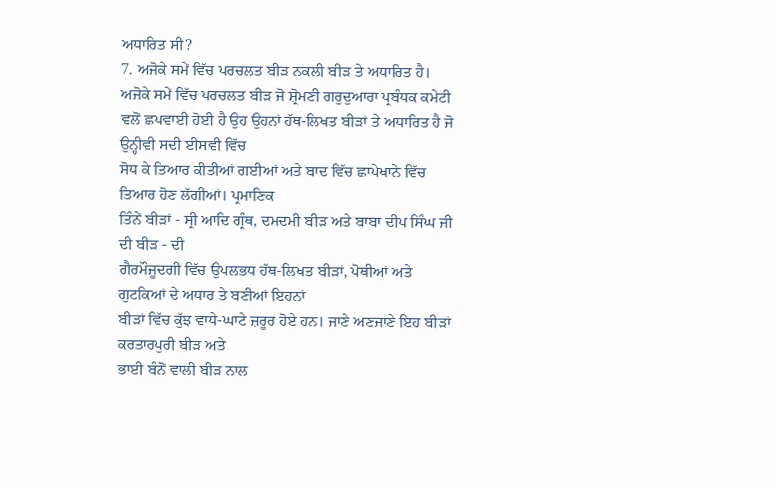ਅਧਾਰਿਤ ਸੀ?
7. ਅਜੋਕੇ ਸਮੇਂ ਵਿੱਚ ਪਰਚਲਤ ਬੀੜ ਨਕਲੀ ਬੀੜ ਤੇ ਅਧਾਰਿਤ ਹੈ।
ਅਜੋਕੇ ਸਮੇਂ ਵਿੱਚ ਪਰਚਲਤ ਬੀੜ ਜੋ ਸ਼੍ਰੋਮਣੀ ਗਰੁਦੁਆਰਾ ਪ੍ਰਬੰਧਕ ਕਮੇਟੀ
ਵਲੋਂ ਛਪਵਾਈ ਹੋਈ ਹੈ ਉਹ ਉਹਨਾਂ ਹੱਥ-ਲਿਖਤ ਬੀੜਾਂ ਤੇ ਅਧਾਰਿਤ ਹੈ ਜੋ ਉਨ੍ਹੀਵੀ ਸਦੀ ਈਸਵੀ ਵਿੱਚ
ਸੋਧ ਕੇ ਤਿਆਰ ਕੀਤੀਆਂ ਗਈਆਂ ਅਤੇ ਬਾਦ ਵਿੱਚ ਛਾਪੇਖਾਨੇ ਵਿੱਚ ਤਿਆਰ ਹੋਣ ਲੱਗੀਆਂ। ਪ੍ਰਮਾਣਿਕ
ਤਿੰਨੇਂ ਬੀੜਾਂ - ਸ੍ਰੀ ਆਦਿ ਗ੍ਰੰਥ, ਦਮਦਮੀ ਬੀੜ ਅਤੇ ਬਾਬਾ ਦੀਪ ਸਿੰਘ ਜੀ ਦੀ ਬੀੜ - ਦੀ
ਗੈਰਮੌਜੂਦਗੀ ਵਿੱਚ ਉਪਲਭਧ ਹੱਥ-ਲਿਖਤ ਬੀੜਾਂ, ਪੋਥੀਆਂ ਅਤੇ ਗੁਟਕਿਆਂ ਦੇ ਅਧਾਰ ਤੇ ਬਣੀਆਂ ਇਹਨਾਂ
ਬੀੜਾਂ ਵਿੱਚ ਕੁੱਝ ਵਾਧੇ-ਘਾਟੇ ਜ਼ਰੂਰ ਹੋਏ ਹਨ। ਜਾਣੇ ਅਣਜਾਣੇ ਇਹ ਬੀੜਾਂ ਕਰਤਾਰਪੁਰੀ ਬੀੜ ਅਤੇ
ਭਾਈ ਬੰਨੋਂ ਵਾਲੀ ਬੀੜ ਨਾਲ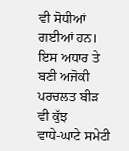ਵੀ ਸੋਧੀਆਂ ਗਈਆਂ ਹਨ। ਇਸ ਅਧਾਰ ਤੇ ਬਣੀ ਅਜੋਕੀ ਪਰਚਲਤ ਬੀੜ ਵੀ ਕੁੱਝ
ਵਾਧੇ-ਘਾਟੇ ਸਮੇਟੀ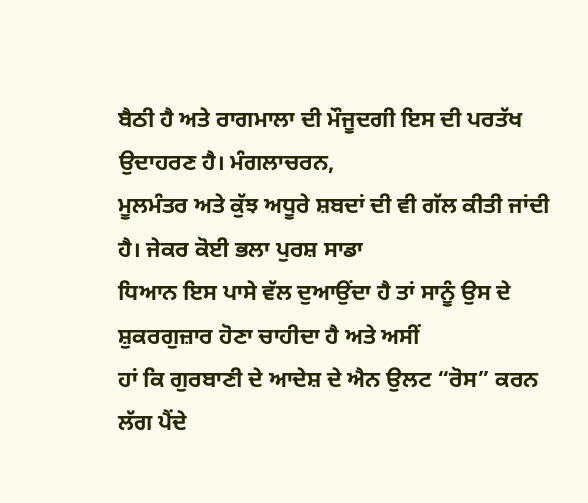ਬੈਠੀ ਹੈ ਅਤੇ ਰਾਗਮਾਲਾ ਦੀ ਮੌਜੂਦਗੀ ਇਸ ਦੀ ਪਰਤੱਖ ਉਦਾਹਰਣ ਹੈ। ਮੰਗਲਾਚਰਨ,
ਮੂਲਮੰਤਰ ਅਤੇ ਕੁੱਝ ਅਧੂਰੇ ਸ਼ਬਦਾਂ ਦੀ ਵੀ ਗੱਲ ਕੀਤੀ ਜਾਂਦੀ ਹੈ। ਜੇਕਰ ਕੋਈ ਭਲਾ ਪੁਰਸ਼ ਸਾਡਾ
ਧਿਆਨ ਇਸ ਪਾਸੇ ਵੱਲ ਦੁਆਉਂਦਾ ਹੈ ਤਾਂ ਸਾਨੂੰ ਉਸ ਦੇ ਸ਼ੁਕਰਗੁਜ਼ਾਰ ਹੋਣਾ ਚਾਹੀਦਾ ਹੈ ਅਤੇ ਅਸੀਂ
ਹਾਂ ਕਿ ਗੁਰਬਾਣੀ ਦੇ ਆਦੇਸ਼ ਦੇ ਐਨ ਉਲਟ “ਰੋਸ” ਕਰਨ ਲੱਗ ਪੈਂਦੇ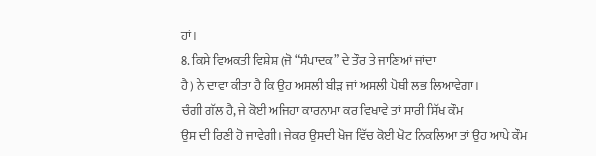ਹਾਂ।
8. ਕਿਸੇ ਵਿਅਕਤੀ ਵਿਸ਼ੇਸ਼ (ਜੋ “ਸੰਪਾਦਕ” ਦੇ ਤੌਰ ਤੇ ਜਾਣਿਆਂ ਜਾਂਦਾ
ਹੈ) ਨੇ ਦਾਵਾ ਕੀਤਾ ਹੈ ਕਿ ਉਹ ਅਸਲੀ ਬੀੜ ਜਾਂ ਅਸਲੀ ਪੋਥੀ ਲਭ ਲਿਆਵੇਗਾ।
ਚੰਗੀ ਗੱਲ ਹੈ, ਜੇ ਕੋਈ ਅਜਿਹਾ ਕਾਰਨਾਮਾ ਕਰ ਵਿਖਾਵੇ ਤਾਂ ਸਾਰੀ ਸਿੱਖ ਕੌਮ
ਉਸ ਦੀ ਰਿਣੀ ਹੋ ਜਾਵੇਗੀ। ਜੇਕਰ ਉਸਦੀ ਖੋਜ ਵਿੱਚ ਕੋਈ ਖੋਟ ਨਿਕਲਿਆ ਤਾਂ ਉਹ ਆਪੇ ਕੌਮ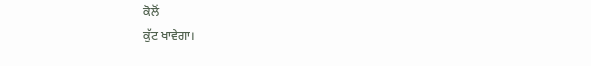ਕੋਲੋਂ
ਕੁੱਟ ਖਾਵੇਗਾ।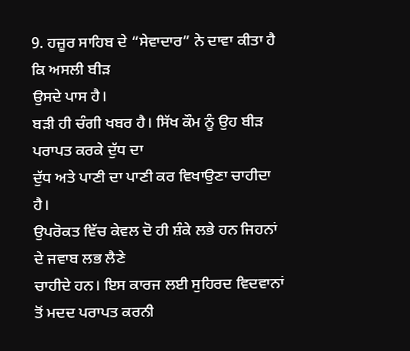9. ਹਜ਼ੂਰ ਸਾਹਿਬ ਦੇ “ਸੇਵਾਦਾਰ” ਨੇ ਦਾਵਾ ਕੀਤਾ ਹੈ ਕਿ ਅਸਲੀ ਬੀੜ
ਉਸਦੇ ਪਾਸ ਹੈ।
ਬੜੀ ਹੀ ਚੰਗੀ ਖਬਰ ਹੈ। ਸਿੱਖ ਕੌਮ ਨੂੰ ਉਹ ਬੀੜ ਪਰਾਪਤ ਕਰਕੇ ਦੁੱਧ ਦਾ
ਦੁੱਧ ਅਤੇ ਪਾਣੀ ਦਾ ਪਾਣੀ ਕਰ ਵਿਖਾਉਣਾ ਚਾਹੀਦਾ ਹੈ।
ਉਪਰੋਕਤ ਵਿੱਚ ਕੇਵਲ ਦੋ ਹੀ ਸ਼ੰਕੇ ਲਭੇ ਹਨ ਜਿਹਨਾਂ ਦੇ ਜਵਾਬ ਲਭ ਲੈਣੇ
ਚਾਹੀਦੇ ਹਨ। ਇਸ ਕਾਰਜ ਲਈ ਸੁਹਿਰਦ ਵਿਦਵਾਨਾਂ ਤੋਂ ਮਦਦ ਪਰਾਪਤ ਕਰਨੀ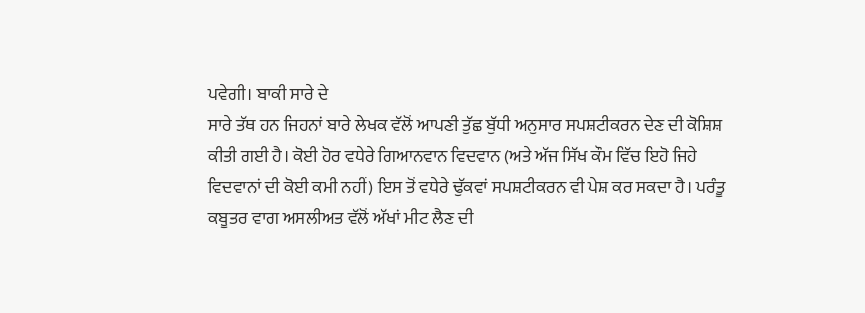ਪਵੇਗੀ। ਬਾਕੀ ਸਾਰੇ ਦੇ
ਸਾਰੇ ਤੱਥ ਹਨ ਜਿਹਨਾਂ ਬਾਰੇ ਲੇਖਕ ਵੱਲੋਂ ਆਪਣੀ ਤੁੱਛ ਬੁੱਧੀ ਅਨੁਸਾਰ ਸਪਸ਼ਟੀਕਰਨ ਦੇਣ ਦੀ ਕੋਸ਼ਿਸ਼
ਕੀਤੀ ਗਈ ਹੈ। ਕੋਈ ਹੋਰ ਵਧੇਰੇ ਗਿਆਨਵਾਨ ਵਿਦਵਾਨ (ਅਤੇ ਅੱਜ ਸਿੱਖ ਕੌਮ ਵਿੱਚ ਇਹੋ ਜਿਹੇ
ਵਿਦਵਾਨਾਂ ਦੀ ਕੋਈ ਕਮੀ ਨਹੀਂ) ਇਸ ਤੋਂ ਵਧੇਰੇ ਢੁੱਕਵਾਂ ਸਪਸ਼ਟੀਕਰਨ ਵੀ ਪੇਸ਼ ਕਰ ਸਕਦਾ ਹੈ। ਪਰੰਤੂ
ਕਬੂਤਰ ਵਾਗ ਅਸਲੀਅਤ ਵੱਲੋਂ ਅੱਖਾਂ ਮੀਟ ਲੈਣ ਦੀ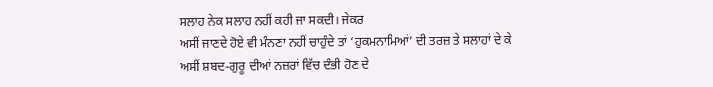ਸਲਾਹ ਨੇਕ ਸਲਾਹ ਨਹੀਂ ਕਹੀ ਜਾ ਸਕਦੀ। ਜੇਕਰ
ਅਸੀਂ ਜਾਣਦੇ ਹੋਏ ਵੀ ਮੰਨਣਾ ਨਹੀਂ ਚਾਹੁੰਦੇ ਤਾਂ ‘ਹੁਕਮਨਾਮਿਆਂ’ ਦੀ ਤਰਜ਼ ਤੇ ਸਲਾਹਾਂ ਦੇ ਕੇ
ਅਸੀਂ ਸ਼ਬਦ-ਗੁਰੂ ਦੀਆਂ ਨਜ਼ਰਾਂ ਵਿੱਚ ਦੰਭੀ ਹੋਣ ਦੇ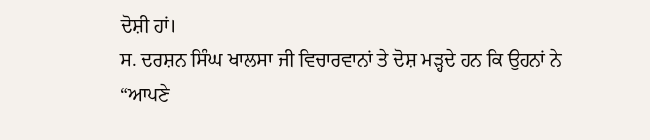ਦੋਸ਼ੀ ਹਾਂ।
ਸ. ਦਰਸ਼ਨ ਸਿੰਘ ਖਾਲਸਾ ਜੀ ਵਿਚਾਰਵਾਨਾਂ ਤੇ ਦੋਸ਼ ਮੜ੍ਹਦੇ ਹਨ ਕਿ ਉਹਨਾਂ ਨੇ
“ਆਪਣੇ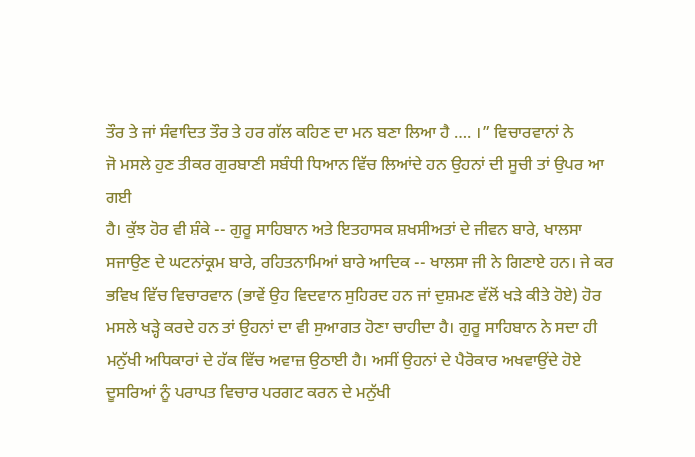ਤੌਰ ਤੇ ਜਾਂ ਸੰਵਾਦਿਤ ਤੌਰ ਤੇ ਹਰ ਗੱਲ ਕਹਿਣ ਦਾ ਮਨ ਬਣਾ ਲਿਆ ਹੈ …. ।” ਵਿਚਾਰਵਾਨਾਂ ਨੇ
ਜੋ ਮਸਲੇ ਹੁਣ ਤੀਕਰ ਗੁਰਬਾਣੀ ਸਬੰਧੀ ਧਿਆਨ ਵਿੱਚ ਲਿਆਂਦੇ ਹਨ ਉਹਨਾਂ ਦੀ ਸੂਚੀ ਤਾਂ ਉਪਰ ਆ ਗਈ
ਹੈ। ਕੁੱਝ ਹੋਰ ਵੀ ਸ਼ੰਕੇ -- ਗੁਰੂ ਸਾਹਿਬਾਨ ਅਤੇ ਇਤਹਾਸਕ ਸ਼ਖਸੀਅਤਾਂ ਦੇ ਜੀਵਨ ਬਾਰੇ, ਖਾਲਸਾ
ਸਜਾਉਣ ਦੇ ਘਟਨਾਂਕ੍ਰਮ ਬਾਰੇ, ਰਹਿਤਨਾਮਿਆਂ ਬਾਰੇ ਆਦਿਕ -- ਖਾਲਸਾ ਜੀ ਨੇ ਗਿਣਾਏ ਹਨ। ਜੇ ਕਰ
ਭਵਿਖ ਵਿੱਚ ਵਿਚਾਰਵਾਨ (ਭਾਵੇਂ ਉਹ ਵਿਦਵਾਨ ਸੁਹਿਰਦ ਹਨ ਜਾਂ ਦੁਸ਼ਮਣ ਵੱਲੋਂ ਖੜੇ ਕੀਤੇ ਹੋਏ) ਹੋਰ
ਮਸਲੇ ਖੜ੍ਹੇ ਕਰਦੇ ਹਨ ਤਾਂ ਉਹਨਾਂ ਦਾ ਵੀ ਸੁਆਗਤ ਹੋਣਾ ਚਾਹੀਦਾ ਹੈ। ਗੁਰੂ ਸਾਹਿਬਾਨ ਨੇ ਸਦਾ ਹੀ
ਮਨੁੱਖੀ ਅਧਿਕਾਰਾਂ ਦੇ ਹੱਕ ਵਿੱਚ ਅਵਾਜ਼ ਉਠਾਈ ਹੈ। ਅਸੀਂ ਉਹਨਾਂ ਦੇ ਪੈਰੋਕਾਰ ਅਖਵਾਉਂਦੇ ਹੋਏ
ਦੂਸਰਿਆਂ ਨੂੰ ਪਰਾਪਤ ਵਿਚਾਰ ਪਰਗਟ ਕਰਨ ਦੇ ਮਨੁੱਖੀ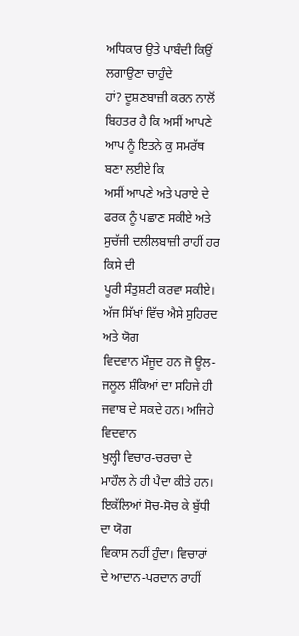ਅਧਿਕਾਰ ਉਤੇ ਪਾਬੰਦੀ ਕਿਉਂ ਲਗਾਉਣਾ ਚਾਹੁੰਦੇ
ਹਾਂ? ਦੂਸ਼ਣਬਾਜ਼ੀ ਕਰਨ ਨਾਲੋਂ ਬਿਹਤਰ ਹੈ ਕਿ ਅਸੀਂ ਆਪਣੇ ਆਪ ਨੂੰ ਇਤਨੇ ਕੁ ਸਮਰੱਥ ਬਣਾ ਲਈਏ ਕਿ
ਅਸੀਂ ਆਪਣੇ ਅਤੇ ਪਰਾਏ ਦੇ ਫਰਕ ਨੂੰ ਪਛਾਣ ਸਕੀਏ ਅਤੇ ਸੁਚੱਜੀ ਦਲੀਲਬਾਜ਼ੀ ਰਾਹੀਂ ਹਰ ਕਿਸੇ ਦੀ
ਪੂਰੀ ਸੰਤੁਸ਼ਟੀ ਕਰਵਾ ਸਕੀਏ।
ਅੱਜ ਸਿੱਖਾਂ ਵਿੱਚ ਐਸੇ ਸੁਹਿਰਦ ਅਤੇ ਯੋਗ
ਵਿਦਵਾਨ ਮੌਜੂਦ ਹਨ ਜੋ ਊਲ-ਜਲੂਲ ਸ਼ੰਕਿਆਂ ਦਾ ਸਹਿਜੇ ਹੀ ਜਵਾਬ ਦੇ ਸਕਦੇ ਹਨ। ਅਜਿਹੇ ਵਿਦਵਾਨ
ਖੁਲ੍ਹੀ ਵਿਚਾਰ-ਚਰਚਾ ਦੇ ਮਾਹੌਲ ਨੇ ਹੀ ਪੈਦਾ ਕੀਤੇ ਹਨ। ਇਕੱਲਿਆਂ ਸੋਚ-ਸੋਚ ਕੇ ਬੁੱਧੀ ਦਾ ਯੋਗ
ਵਿਕਾਸ ਨਹੀਂ ਹੁੰਦਾ। ਵਿਚਾਰਾਂ ਦੇ ਆਦਾਨ-ਪਰਦਾਨ ਰਾਹੀਂ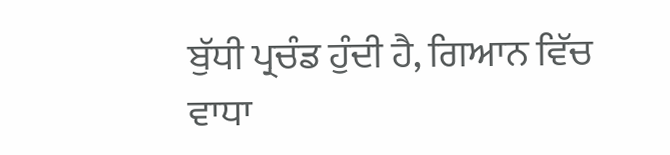ਬੁੱਧੀ ਪ੍ਰਚੰਡ ਹੁੰਦੀ ਹੈ, ਗਿਆਨ ਵਿੱਚ
ਵਾਧਾ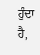ਹੁੰਦਾ ਹੈ,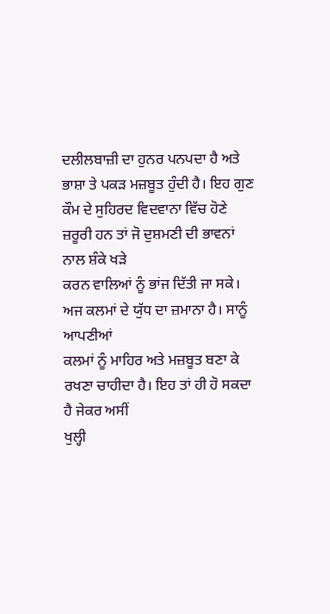ਦਲੀਲਬਾਜ਼ੀ ਦਾ ਹੁਨਰ ਪਨਪਦਾ ਹੈ ਅਤੇ ਭਾਸ਼ਾ ਤੇ ਪਕੜ ਮਜ਼ਬੂਤ ਹੁੰਦੀ ਹੈ। ਇਹ ਗੁਣ
ਕੌਮ ਦੇ ਸੁਹਿਰਦ ਵਿਦਵਾਨਾ ਵਿੱਚ ਹੋਣੇ ਜ਼ਰੂਰੀ ਹਨ ਤਾਂ ਜੋ ਦੁਸ਼ਮਣੀ ਦੀ ਭਾਵਨਾਂ ਨਾਲ ਸ਼ੰਕੇ ਖੜੇ
ਕਰਨ ਵਾਲਿਆਂ ਨੂੰ ਭਾਂਜ ਦਿੱਤੀ ਜਾ ਸਕੇ। ਅਜ ਕਲਮਾਂ ਦੇ ਯੁੱਧ ਦਾ ਜ਼ਮਾਨਾ ਹੈ। ਸਾਨੂੰ ਆਪਣੀਆਂ
ਕਲਮਾਂ ਨੂੰ ਮਾਹਿਰ ਅਤੇ ਮਜ਼ਬੂਤ ਬਣਾ ਕੇ ਰਖਣਾ ਚਾਹੀਦਾ ਹੈ। ਇਹ ਤਾਂ ਹੀ ਹੋ ਸਕਦਾ ਹੈ ਜੇਕਰ ਅਸੀਂ
ਖੁਲ੍ਹੀ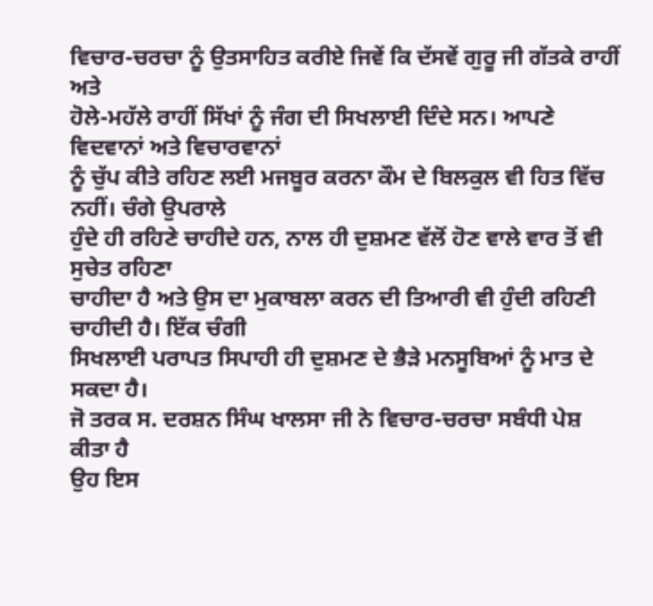ਵਿਚਾਰ-ਚਰਚਾ ਨੂੰ ਉਤਸਾਹਿਤ ਕਰੀਏ ਜਿਵੇਂ ਕਿ ਦੱਸਵੇਂ ਗੁਰੂ ਜੀ ਗੱਤਕੇ ਰਾਹੀਂ ਅਤੇ
ਹੋਲੇ-ਮਹੱਲੇ ਰਾਹੀਂ ਸਿੱਖਾਂ ਨੂੰ ਜੰਗ ਦੀ ਸਿਖਲਾਈ ਦਿੰਦੇ ਸਨ। ਆਪਣੇ ਵਿਦਵਾਨਾਂ ਅਤੇ ਵਿਚਾਰਵਾਨਾਂ
ਨੂੰ ਚੁੱਪ ਕੀਤੇ ਰਹਿਣ ਲਈ ਮਜਬੂਰ ਕਰਨਾ ਕੌਮ ਦੇ ਬਿਲਕੁਲ ਵੀ ਹਿਤ ਵਿੱਚ ਨਹੀਂ। ਚੰਗੇ ਉਪਰਾਲੇ
ਹੁੰਦੇ ਹੀ ਰਹਿਣੇ ਚਾਹੀਦੇ ਹਨ, ਨਾਲ ਹੀ ਦੁਸ਼ਮਣ ਵੱਲੋਂ ਹੋਣ ਵਾਲੇ ਵਾਰ ਤੋਂ ਵੀ ਸੁਚੇਤ ਰਹਿਣਾ
ਚਾਹੀਦਾ ਹੈ ਅਤੇ ਉਸ ਦਾ ਮੁਕਾਬਲਾ ਕਰਨ ਦੀ ਤਿਆਰੀ ਵੀ ਹੁੰਦੀ ਰਹਿਣੀ ਚਾਹੀਦੀ ਹੈ। ਇੱਕ ਚੰਗੀ
ਸਿਖਲਾਈ ਪਰਾਪਤ ਸਿਪਾਹੀ ਹੀ ਦੁਸ਼ਮਣ ਦੇ ਭੈੜੇ ਮਨਸੂਬਿਆਂ ਨੂੰ ਮਾਤ ਦੇ ਸਕਦਾ ਹੈ।
ਜੋ ਤਰਕ ਸ. ਦਰਸ਼ਨ ਸਿੰਘ ਖਾਲਸਾ ਜੀ ਨੇ ਵਿਚਾਰ-ਚਰਚਾ ਸਬੰਧੀ ਪੇਸ਼ ਕੀਤਾ ਹੈ
ਉਹ ਇਸ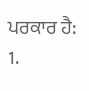ਪਰਕਾਰ ਹੈ:
1.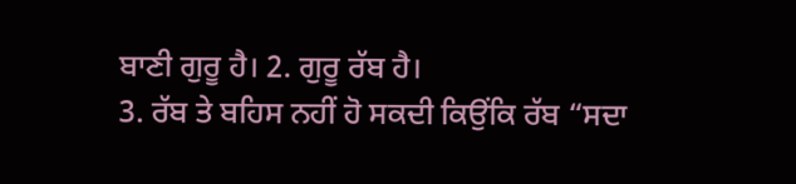ਬਾਣੀ ਗੁਰੂ ਹੈ। 2. ਗੁਰੂ ਰੱਬ ਹੈ।
3. ਰੱਬ ਤੇ ਬਹਿਸ ਨਹੀਂ ਹੋ ਸਕਦੀ ਕਿਉਂਕਿ ਰੱਬ “ਸਦਾ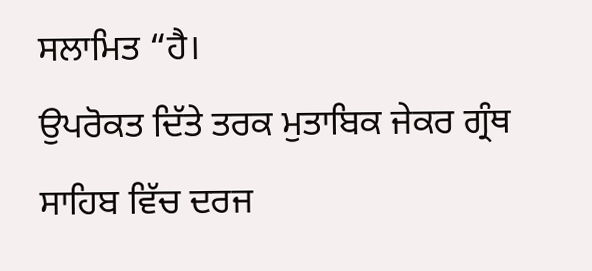ਸਲਾਮਿਤ “ਹੈ।
ਉਪਰੋਕਤ ਦਿੱਤੇ ਤਰਕ ਮੁਤਾਬਿਕ ਜੇਕਰ ਗ੍ਰੰਥ ਸਾਹਿਬ ਵਿੱਚ ਦਰਜ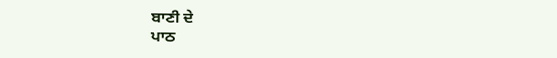ਬਾਣੀ ਦੇ
ਪਾਠ